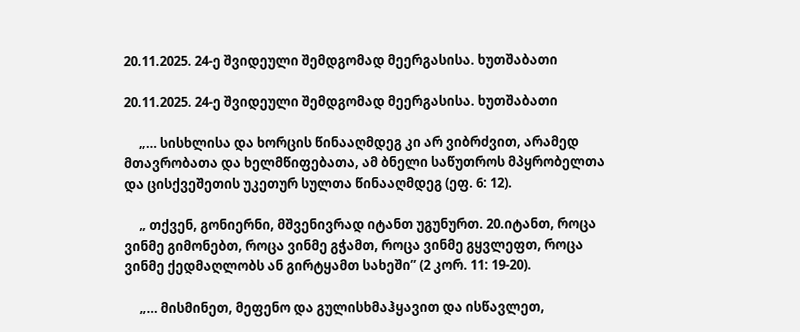20.11.2025. 24-ე შვიდეული შემდგომად მეერგასისა. ხუთშაბათი

20.11.2025. 24-ე შვიდეული შემდგომად მეერგასისა. ხუთშაბათი

     „… სისხლისა და ხორცის წინააღმდეგ კი არ ვიბრძვით, არამედ მთავრობათა და ხელმწიფებათა, ამ ბნელი საწუთროს მპყრობელთა და ცისქვეშეთის უკეთურ სულთა წინააღმდეგ (ეფ. 6: 12).

     „ თქვენ, გონიერნი, მშვენივრად იტანთ უგუნურთ. 20.იტანთ, როცა ვინმე გიმონებთ, როცა ვინმე გჭამთ, როცა ვინმე გყვლეფთ, როცა ვინმე ქედმაღლობს ან გირტყამთ სახეში” (2 კორ. 11: 19-20).

     „… მისმინეთ, მეფენო და გულისხმაჰყავით და ისწავლეთ,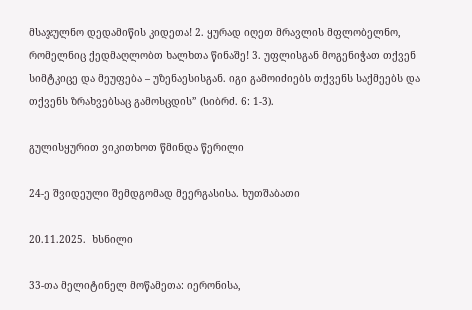მსაჯულნო დედამიწის კიდეთა! 2. ყურად იღეთ მრავლის მფლობელნო, რომელნიც ქედმაღლობთ ხალხთა წინაშე! 3. უფლისგან მოგენიჭათ თქვენ სიმტკიცე და მეუფება – უზენაესისგან. იგი გამოიძიებს თქვენს საქმეებს და თქვენს ზრახვებსაც გამოსცდის” (სიბრძ. 6: 1-3).

გულისყურით ვიკითხოთ წმინდა წერილი

24-ე შვიდეული შემდგომად მეერგასისა. ხუთშაბათი

20.11.2025.  ხსნილი

33-თა მელიტინელ მოწამეთა: იერონისა,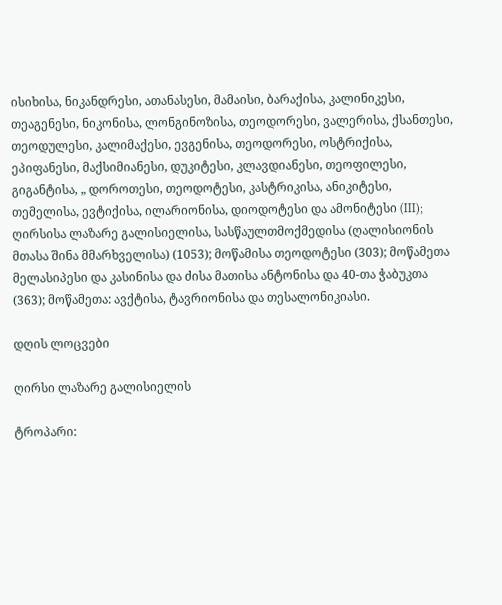ისიხისა, ნიკანდრესი, ათანასესი, მამაისი, ბარაქისა, კალინიკესი, თეაგენესი, ნიკონისა, ლონგინოზისა, თეოდორესი, ვალერისა, ქსანთესი, თეოდულესი, კალიმაქესი, ევგენისა, თეოდორესი, ოსტრიქისა, ეპიფანესი, მაქსიმიანესი, დუკიტესი, კლავდიანესი, თეოფილესი, გიგანტისა, „ დოროთესი, თეოდოტესი, კასტრიკისა, ანიკიტესი, თემელისა, ევტიქისა, ილარიონისა, დიოდოტესი და ამონიტესი (III); ღირსისა ლაზარე გალისიელისა, სასწაულთმოქმედისა (ღალისიონის მთასა შინა მმარხველისა) (1053); მოწამისა თეოდოტესი (303); მოწამეთა მელასიპესი და კასინისა და ძისა მათისა ანტონისა და 40-თა ჭაბუკთა (363); მოწამეთა: ავქტისა, ტავრიონისა და თესალონიკიასი.

დღის ლოცვები

ღირსი ლაზარე გალისიელის

ტროპარი: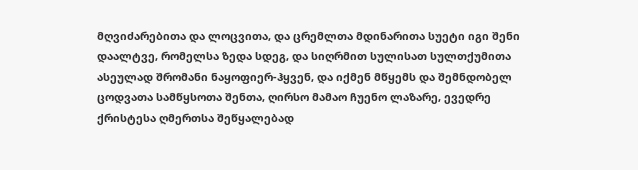მღვიძარებითა და ლოცვითა, და ცრემლთა მდინარითა სუეტი იგი შენი დაალტვე, რომელსა ზედა სდეგ, და სიღრმით სულისათ სულთქუმითა ასეულად შრომანი ნაყოფიერ-ჰყვენ, და იქმენ მწყემს და შემნდობელ ცოდვათა სამწყსოთა შენთა, ღირსო მამაო ჩუენო ლაზარე, ევედრე ქრისტესა ღმერთსა შეწყალებად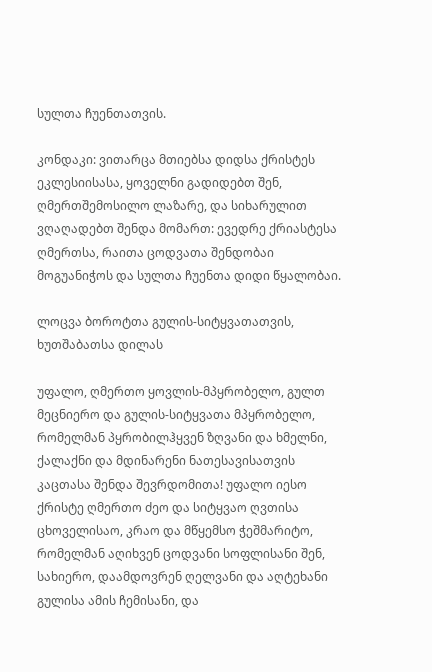სულთა ჩუენთათვის.

კონდაკი: ვითარცა მთიებსა დიდსა ქრისტეს ეკლესიისასა, ყოველნი გადიდებთ შენ, ღმერთშემოსილო ლაზარე, და სიხარულით ვღაღადებთ შენდა მომართ: ევედრე ქრიასტესა ღმერთსა, რაითა ცოდვათა შენდობაი მოგუანიჭოს და სულთა ჩუენთა დიდი წყალობაი.

ლოცვა ბოროტთა გულის-სიტყვათათვის, ხუთშაბათსა დილას

უფალო, ღმერთო ყოვლის-მპყრობელო, გულთ მეცნიერო და გულის-სიტყვათა მპყრობელო, რომელმან პყრობილჰყვენ ზღვანი და ხმელნი, ქალაქნი და მდინარენი ნათესავისათვის კაცთასა შენდა შევრდომითა! უფალო იესო ქრისტე ღმერთო ძეო და სიტყვაო ღვთისა ცხოველისაო, კრაო და მწყემსო ჭეშმარიტო, რომელმან აღიხვენ ცოდვანი სოფლისანი შენ, სახიერო, დაამდოვრენ ღელვანი და აღტეხანი გულისა ამის ჩემისანი, და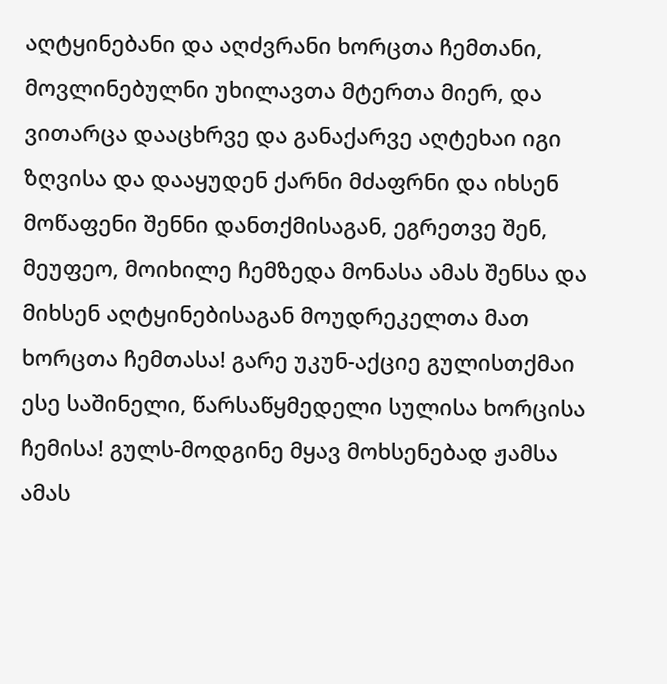აღტყინებანი და აღძვრანი ხორცთა ჩემთანი, მოვლინებულნი უხილავთა მტერთა მიერ, და ვითარცა დააცხრვე და განაქარვე აღტეხაი იგი ზღვისა და დააყუდენ ქარნი მძაფრნი და იხსენ მოწაფენი შენნი დანთქმისაგან, ეგრეთვე შენ, მეუფეო, მოიხილე ჩემზედა მონასა ამას შენსა და მიხსენ აღტყინებისაგან მოუდრეკელთა მათ ხორცთა ჩემთასა! გარე უკუნ-აქციე გულისთქმაი ესე საშინელი, წარსაწყმედელი სულისა ხორცისა ჩემისა! გულს-მოდგინე მყავ მოხსენებად ჟამსა ამას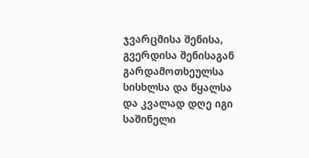ჯვარცმისა შენისა, გვერდისა შენისაგან გარდამოთხეულსა სისხლსა და წყალსა და კვალად დღე იგი საშინელი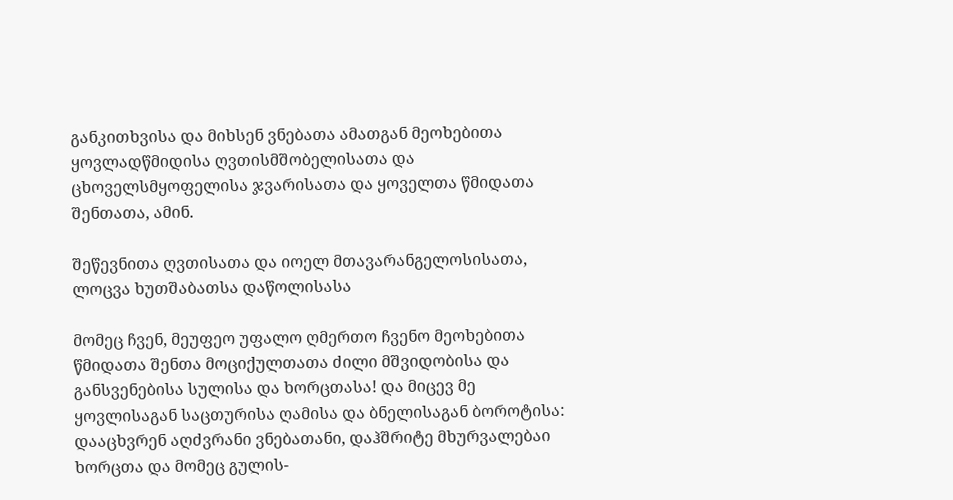განკითხვისა და მიხსენ ვნებათა ამათგან მეოხებითა ყოვლადწმიდისა ღვთისმშობელისათა და ცხოველსმყოფელისა ჯვარისათა და ყოველთა წმიდათა შენთათა, ამინ.

შეწევნითა ღვთისათა და იოელ მთავარანგელოსისათა, ლოცვა ხუთშაბათსა დაწოლისასა

მომეც ჩვენ, მეუფეო უფალო ღმერთო ჩვენო მეოხებითა წმიდათა შენთა მოციქულთათა ძილი მშვიდობისა და განსვენებისა სულისა და ხორცთასა! და მიცევ მე ყოვლისაგან საცთურისა ღამისა და ბნელისაგან ბოროტისა: დააცხვრენ აღძვრანი ვნებათანი, დაჰშრიტე მხურვალებაი ხორცთა და მომეც გულის-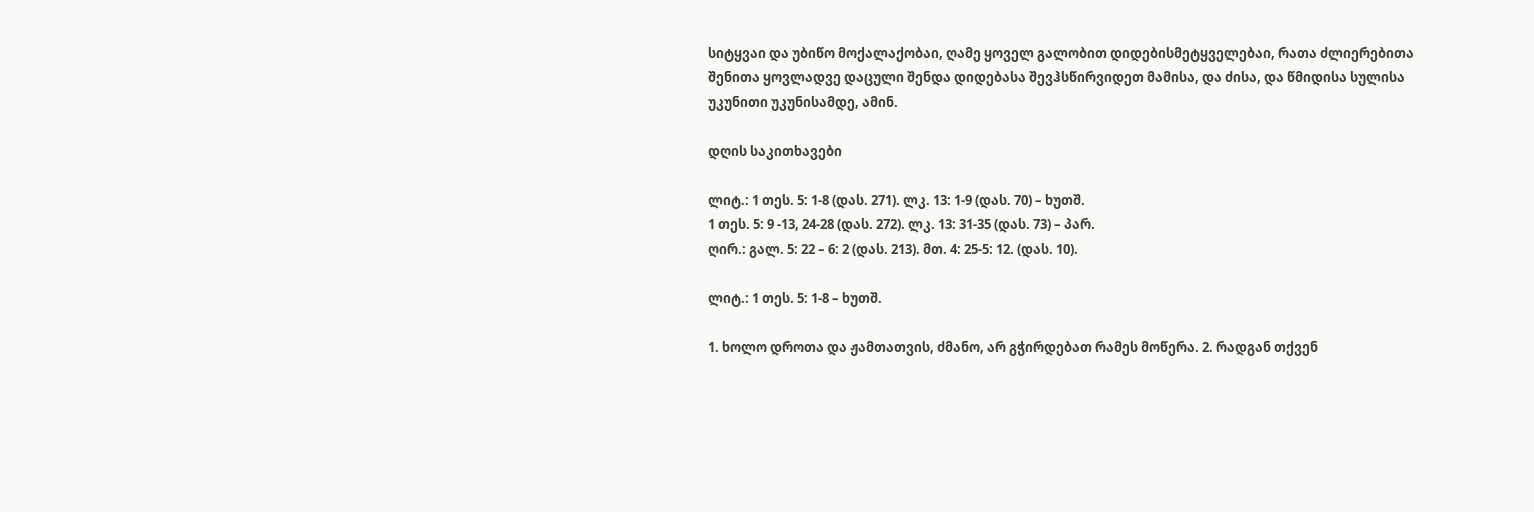სიტყვაი და უბიწო მოქალაქობაი, ღამე ყოველ გალობით დიდებისმეტყველებაი, რათა ძლიერებითა შენითა ყოვლადვე დაცული შენდა დიდებასა შევჰსწირვიდეთ მამისა, და ძისა, და წმიდისა სულისა უკუნითი უკუნისამდე, ამინ.

დღის საკითხავები

ლიტ.: 1 თეს. 5: 1-8 (დას. 271). ლკ. 13: 1-9 (დას. 70) – ხუთშ.
1 თეს. 5: 9 -13, 24-28 (დას. 272). ლკ. 13: 31-35 (დას. 73) – პარ.
ღირ.: გალ. 5: 22 – 6: 2 (დას. 213). მთ. 4: 25-5: 12. (დას. 10).

ლიტ.: 1 თეს. 5: 1-8 – ხუთშ.

1. ხოლო დროთა და ჟამთათვის, ძმანო, არ გჭირდებათ რამეს მოწერა. 2. რადგან თქვენ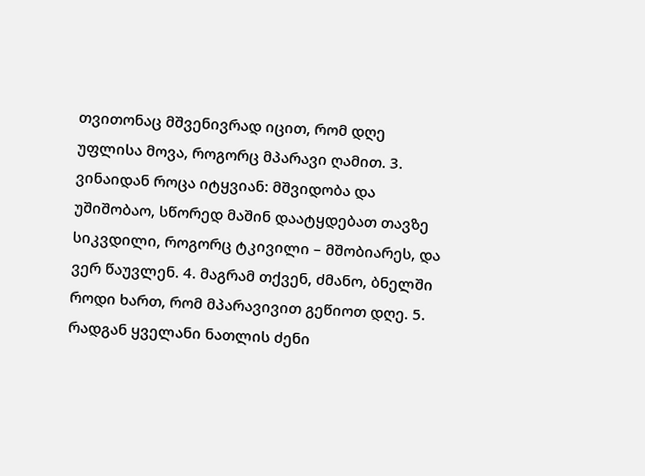თვითონაც მშვენივრად იცით, რომ დღე უფლისა მოვა, როგორც მპარავი ღამით. 3. ვინაიდან როცა იტყვიან: მშვიდობა და უშიშობაო, სწორედ მაშინ დაატყდებათ თავზე სიკვდილი, როგორც ტკივილი – მშობიარეს, და ვერ წაუვლენ. 4. მაგრამ თქვენ, ძმანო, ბნელში როდი ხართ, რომ მპარავივით გეწიოთ დღე. 5. რადგან ყველანი ნათლის ძენი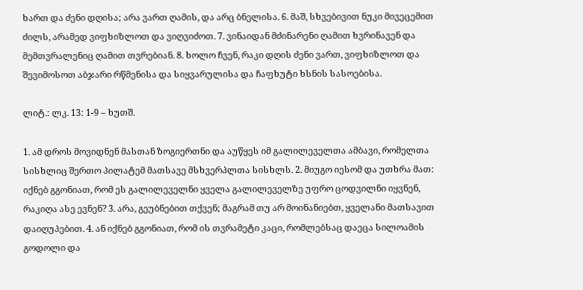ხართ და ძენი დღისა; არა ვართ ღამის, და არც ბნელისა. 6. მაშ, სხვებივით ნუკი მივეცემით ძილს, არამედ ვიფხიზლოთ და ვიღვიძოთ. 7. ვინაიდან მძინარენი ღამით ხვრინავენ და მემთვრალენიც ღამით თვრებიან. 8. ხოლო ჩვენ, რაკი დღის ძენი ვართ, ვიფხიზლოთ და შევიმოსოთ აბჯარი რწმენისა და სიყვარულისა და ჩაფხუტი ხსნის სასოებისა.

ლიტ.: ლკ. 13: 1-9 – ხუთშ.

1. ამ დროს მოვიდნენ მასთან ზოგიერთნი და აუწყეს იმ გალილეველთა ამბავი, რომელთა სისხლიც შერთო პილატემ მათსავე მსხვერპლთა სისხლს. 2. მიუგო იესომ და უთხრა მათ: იქნებ გგონიათ, რომ ეს გალილეველნი ყველა გალილეველზე უფრო ცოდვილნი იყვნენ, რაკიღა ასე ევნენ? 3. არა, გეუბნებით თქვენ; მაგრამ თუ არ მოინანიებთ, ყველანი მათსავით დაიღუპებით. 4. ან იქნებ გგონიათ, რომ ის თვრამეტი კაცი, რომლებსაც დაეცა სილოამის გოდოლი და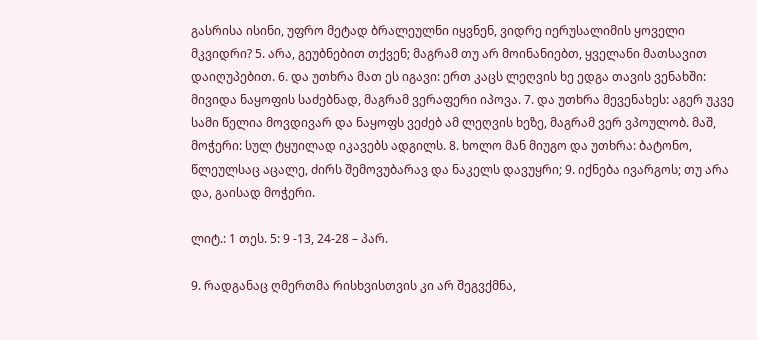გასრისა ისინი, უფრო მეტად ბრალეულნი იყვნენ, ვიდრე იერუსალიმის ყოველი მკვიდრი? 5. არა, გეუბნებით თქვენ; მაგრამ თუ არ მოინანიებთ, ყველანი მათსავით დაიღუპებით. 6. და უთხრა მათ ეს იგავი: ერთ კაცს ლეღვის ხე ედგა თავის ვენახში: მივიდა ნაყოფის საძებნად, მაგრამ ვერაფერი იპოვა. 7. და უთხრა მევენახეს: აგერ უკვე სამი წელია მოვდივარ და ნაყოფს ვეძებ ამ ლეღვის ხეზე, მაგრამ ვერ ვპოულობ. მაშ, მოჭერი: სულ ტყუილად იკავებს ადგილს. 8. ხოლო მან მიუგო და უთხრა: ბატონო, წლეულსაც აცალე, ძირს შემოვუბარავ და ნაკელს დავუყრი; 9. იქნება ივარგოს; თუ არა და, გაისად მოჭერი.

ლიტ.: 1 თეს. 5: 9 -13, 24-28 – პარ.

9. რადგანაც ღმერთმა რისხვისთვის კი არ შეგვქმნა,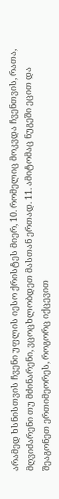არამედ ხსნისთვის ჩვენი უფლის იესო ქრისტეს მიერ, 10. რომელიც მოკვდა ჩვენთვის, რათა, მღვიძარენი თუ მძინარენი, ვცოცხლობდეთ მასთან ერთად. 11. ამიტომაც ნუგეში ეცით და შეაგონეთ ერთიმეორეს, როგორც იქცევით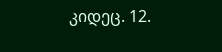კიდეც. 12.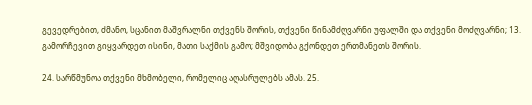გევედრებით, ძმანო, სცანით მაშვრალნი თქვენს შორის, თქვენი წინამძღვარნი უფალში და თქვენი მოძღვარნი; 13. გამორჩევით გიყვარდეთ ისინი, მათი საქმის გამო; მშვიდობა გქონდეთ ერთმანეთს შორის.

24. სარწმუნოა თქვენი მხმობელი, რომელიც აღასრულებს ამას. 25.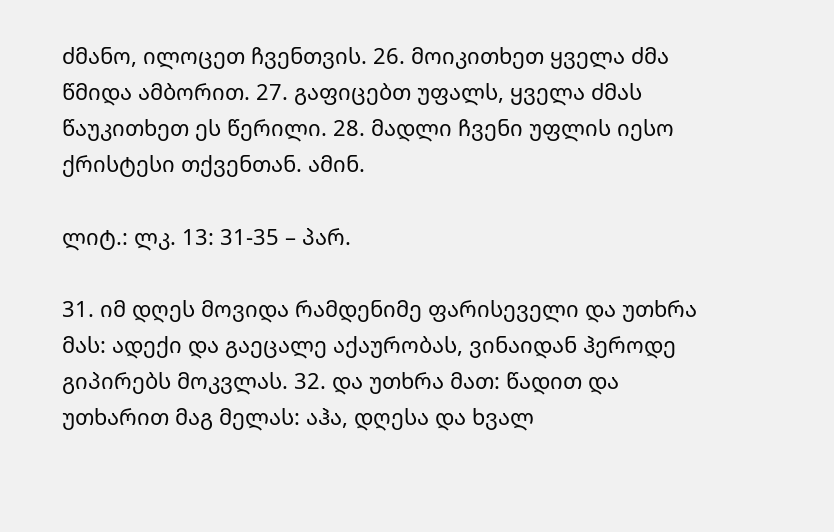ძმანო, ილოცეთ ჩვენთვის. 26. მოიკითხეთ ყველა ძმა წმიდა ამბორით. 27. გაფიცებთ უფალს, ყველა ძმას წაუკითხეთ ეს წერილი. 28. მადლი ჩვენი უფლის იესო ქრისტესი თქვენთან. ამინ.

ლიტ.: ლკ. 13: 31-35 – პარ.

31. იმ დღეს მოვიდა რამდენიმე ფარისეველი და უთხრა მას: ადექი და გაეცალე აქაურობას, ვინაიდან ჰეროდე გიპირებს მოკვლას. 32. და უთხრა მათ: წადით და უთხარით მაგ მელას: აჰა, დღესა და ხვალ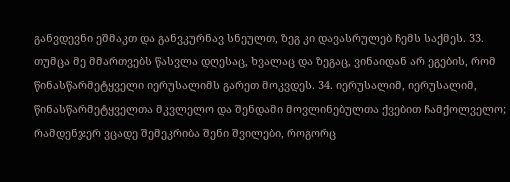განვდევნი ეშმაკთ და განვკურნავ სნეულთ, ზეგ კი დავასრულებ ჩემს საქმეს. 33. თუმცა მე მმართვებს წასვლა დღესაც, ხვალაც და ზეგაც, ვინაიდან არ ეგების, რომ წინასწარმეტყველი იერუსალიმს გარეთ მოკვდეს. 34. იერუსალიმ, იერუსალიმ, წინასწარმეტყველთა მკვლელო და შენდამი მოვლინებულთა ქვებით ჩამქოლველო; რამდენჯერ ვცადე შემეკრიბა შენი შვილები, როგორც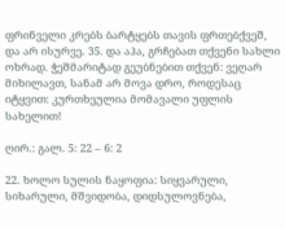ფრინველი კრებს ბარტყებს თავის ფრთებქვეშ, და არ ისურვე. 35. და აჰა, გრჩებათ თქვენი სახლი ოხრად. ჭეშმარიტად გეუბნებით თქვენ: ვეღარ მიხილავთ, სანამ არ მოვა დრო, როდესაც იტყვით: კურთხეულია მომავალი უფლის სახელით!

ღირ.: გალ. 5: 22 – 6: 2

22. ხოლო სულის ნაყოფია: სიყვარული, სიხარული, მშვიდობა, დიდსულოვნება,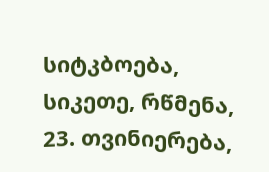სიტკბოება, სიკეთე, რწმენა, 23. თვინიერება,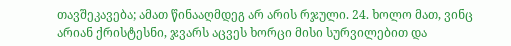თავშეკავება; ამათ წინააღმდეგ არ არის რჯული. 24. ხოლო მათ, ვინც არიან ქრისტესნი, ჯვარს აცვეს ხორცი მისი სურვილებით და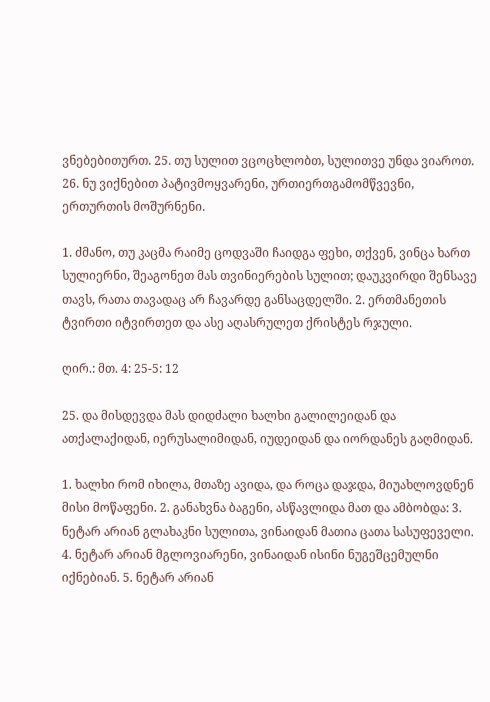ვნებებითურთ. 25. თუ სულით ვცოცხლობთ, სულითვე უნდა ვიაროთ. 26. ნუ ვიქნებით პატივმოყვარენი, ურთიერთგამომწვევნი, ერთურთის მოშურნენი.

1. ძმანო, თუ კაცმა რაიმე ცოდვაში ჩაიდგა ფეხი, თქვენ, ვინცა ხართ სულიერნი, შეაგონეთ მას თვინიერების სულით; დაუკვირდი შენსავე თავს, რათა თავადაც არ ჩავარდე განსაცდელში. 2. ერთმანეთის ტვირთი იტვირთეთ და ასე აღასრულეთ ქრისტეს რჯული.

ღირ.: მთ. 4: 25-5: 12

25. და მისდევდა მას დიდძალი ხალხი გალილეიდან და ათქალაქიდან, იერუსალიმიდან, იუდეიდან და იორდანეს გაღმიდან.

1. ხალხი რომ იხილა, მთაზე ავიდა, და როცა დაჯდა, მიუახლოვდნენ მისი მოწაფენი. 2. განახვნა ბაგენი, ასწავლიდა მათ და ამბობდა: 3. ნეტარ არიან გლახაკნი სულითა, ვინაიდან მათია ცათა სასუფეველი. 4. ნეტარ არიან მგლოვიარენი, ვინაიდან ისინი ნუგეშცემულნი იქნებიან. 5. ნეტარ არიან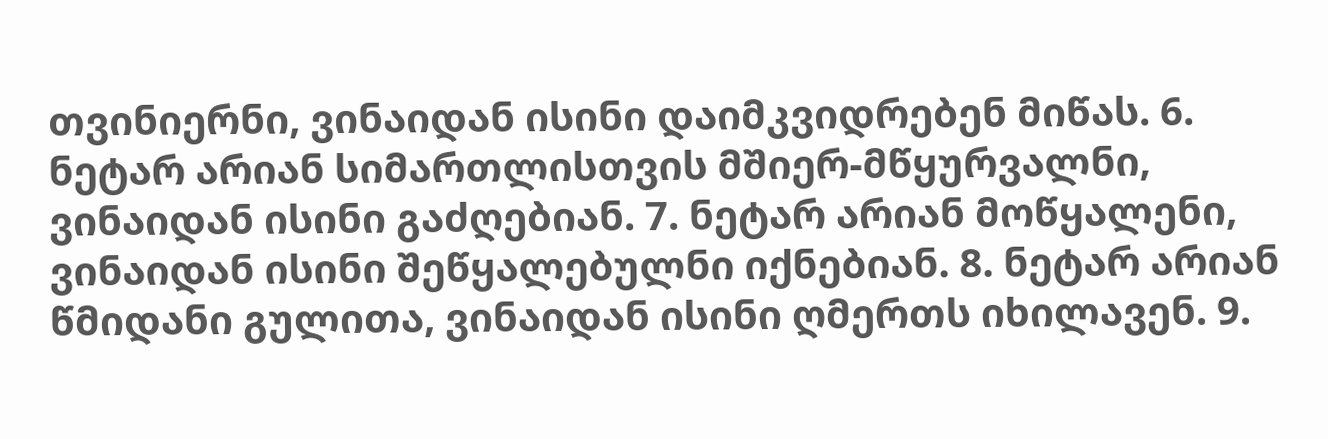თვინიერნი, ვინაიდან ისინი დაიმკვიდრებენ მიწას. 6. ნეტარ არიან სიმართლისთვის მშიერ-მწყურვალნი, ვინაიდან ისინი გაძღებიან. 7. ნეტარ არიან მოწყალენი, ვინაიდან ისინი შეწყალებულნი იქნებიან. 8. ნეტარ არიან წმიდანი გულითა, ვინაიდან ისინი ღმერთს იხილავენ. 9.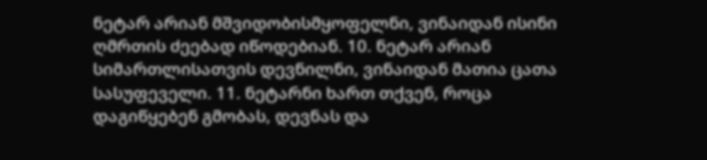ნეტარ არიან მშვიდობისმყოფელნი, ვინაიდან ისინი ღმრთის ძეებად იწოდებიან. 10. ნეტარ არიან სიმართლისათვის დევნილნი, ვინაიდან მათია ცათა სასუფეველი. 11. ნეტარნი ხართ თქვენ, როცა დაგიწყებენ გმობას, დევნას და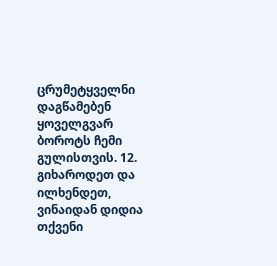ცრუმეტყველნი დაგწამებენ ყოველგვარ ბოროტს ჩემი გულისთვის. 12. გიხაროდეთ და ილხენდეთ, ვინაიდან დიდია თქვენი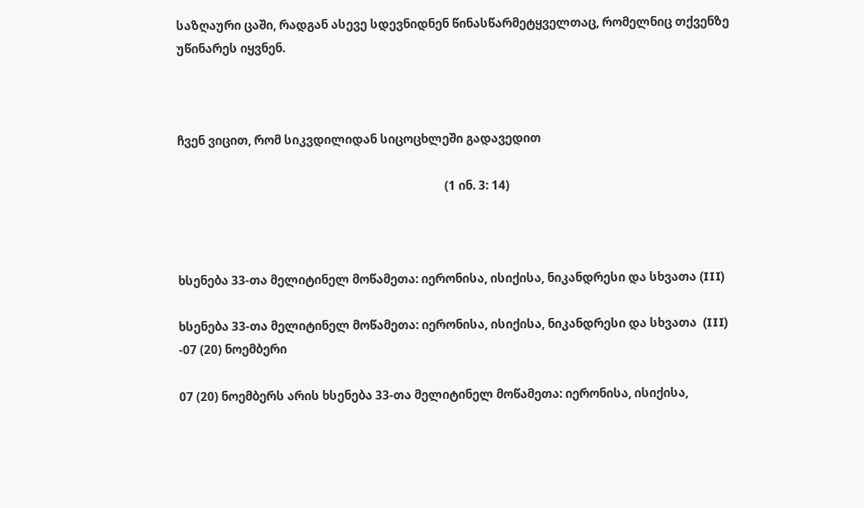საზღაური ცაში, რადგან ასევე სდევნიდნენ წინასწარმეტყველთაც, რომელნიც თქვენზე უწინარეს იყვნენ.



ჩვენ ვიცით, რომ სიკვდილიდან სიცოცხლეში გადავედით

                                                                                         (1 ინ. 3: 14)



ხსენება 33-თა მელიტინელ მოწამეთა: იერონისა, ისიქისა, ნიკანდრესი და სხვათა (III)

ხსენება 33-თა მელიტინელ მოწამეთა: იერონისა, ისიქისა, ნიკანდრესი და სხვათა  (III) -07 (20) ნოემბერი

07 (20) ნოემბერს არის ხსენება 33-თა მელიტინელ მოწამეთა: იერონისა, ისიქისა,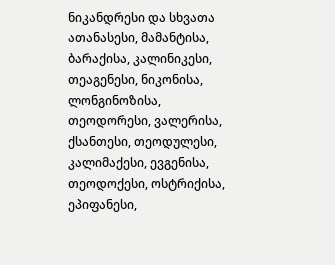ნიკანდრესი და სხვათა ათანასესი, მამანტისა, ბარაქისა, კალინიკესი, თეაგენესი, ნიკონისა, ლონგინოზისა, თეოდორესი, ვალერისა, ქსანთესი, თეოდულესი, კალიმაქესი, ევგენისა, თეოდოქესი, ოსტრიქისა, ეპიფანესი,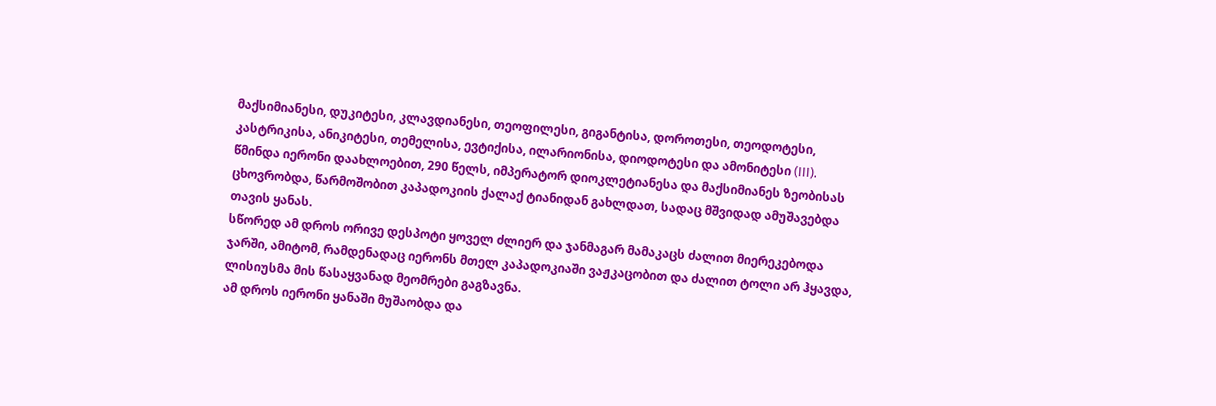მაქსიმიანესი, დუკიტესი, კლავდიანესი, თეოფილესი, გიგანტისა, დოროთესი, თეოდოტესი, კასტრიკისა, ანიკიტესი, თემელისა, ევტიქისა, ილარიონისა, დიოდოტესი და ამონიტესი (III).
წმინდა იერონი დაახლოებით, 290 წელს, იმპერატორ დიოკლეტიანესა და მაქსიმიანეს ზეობისას ცხოვრობდა, წარმოშობით კაპადოკიის ქალაქ ტიანიდან გახლდათ, სადაც მშვიდად ამუშავებდა თავის ყანას.
სწორედ ამ დროს ორივე დესპოტი ყოველ ძლიერ და ჯანმაგარ მამაკაცს ძალით მიერეკებოდა ჯარში, ამიტომ, რამდენადაც იერონს მთელ კაპადოკიაში ვაჟკაცობით და ძალით ტოლი არ ჰყავდა, ლისიუსმა მის წასაყვანად მეომრები გაგზავნა.
ამ დროს იერონი ყანაში მუშაობდა და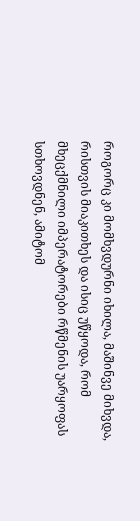როგორც კი მომხვდურნი იხილა, მაშინვე მიხვდა, რისთვის მიაკითხეს და ისიც უწყოდა, რომ მხეცქმნილი იმპერატორები რწმენის უარყოფას სთხოვდნენ, ამიტომ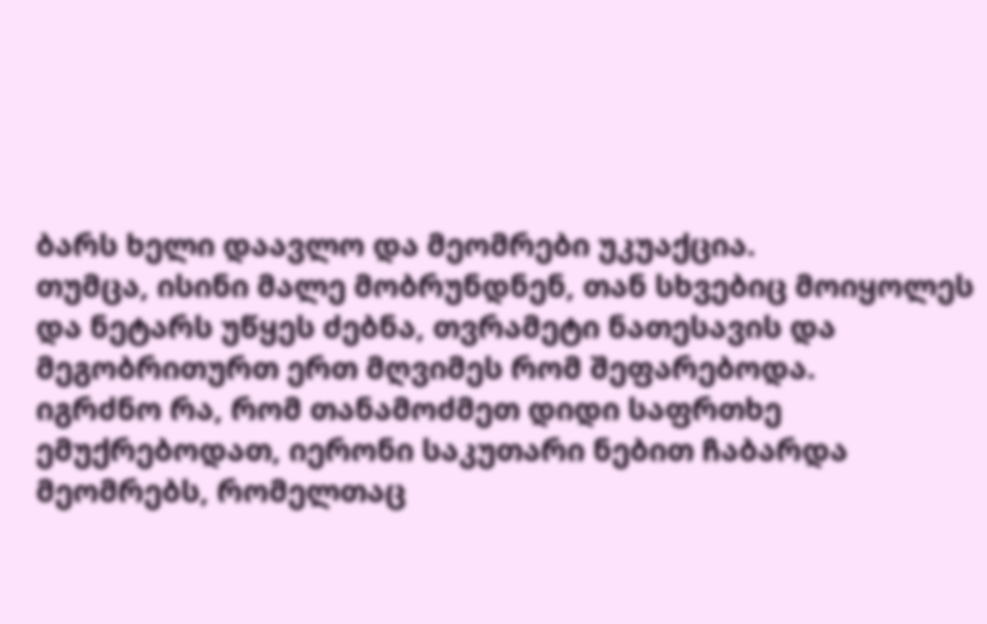ბარს ხელი დაავლო და მეომრები უკუაქცია.
თუმცა, ისინი მალე მობრუნდნენ, თან სხვებიც მოიყოლეს და ნეტარს უწყეს ძებნა, თვრამეტი ნათესავის და მეგობრითურთ ერთ მღვიმეს რომ შეფარებოდა.
იგრძნო რა, რომ თანამოძმეთ დიდი საფრთხე ემუქრებოდათ, იერონი საკუთარი ნებით ჩაბარდა მეომრებს, რომელთაც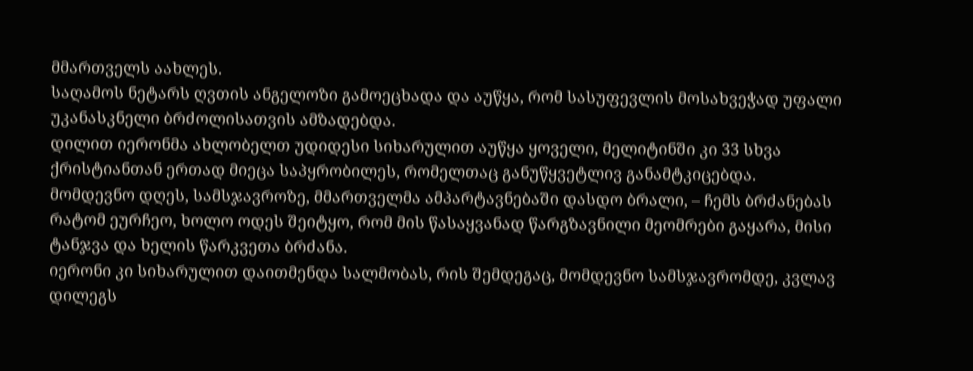მმართველს აახლეს.
საღამოს ნეტარს ღვთის ანგელოზი გამოეცხადა და აუწყა, რომ სასუფევლის მოსახვეჭად უფალი უკანასკნელი ბრძოლისათვის ამზადებდა.
დილით იერონმა ახლობელთ უდიდესი სიხარულით აუწყა ყოველი, მელიტინში კი 33 სხვა ქრისტიანთან ერთად მიეცა საპყრობილეს, რომელთაც განუწყვეტლივ განამტკიცებდა.
მომდევნო დღეს, სამსჯავროზე, მმართველმა ამპარტავნებაში დასდო ბრალი, – ჩემს ბრძანებას რატომ ეურჩეო, ხოლო ოდეს შეიტყო, რომ მის წასაყვანად წარგზავნილი მეომრები გაყარა, მისი ტანჯვა და ხელის წარკვეთა ბრძანა.
იერონი კი სიხარულით დაითმენდა სალმობას, რის შემდეგაც, მომდევნო სამსჯავრომდე, კვლავ დილეგს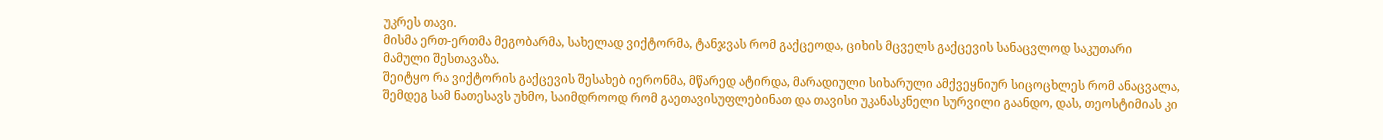უკრეს თავი.
მისმა ერთ-ერთმა მეგობარმა, სახელად ვიქტორმა, ტანჯვას რომ გაქცეოდა, ციხის მცველს გაქცევის სანაცვლოდ საკუთარი მამული შესთავაზა.
შეიტყო რა ვიქტორის გაქცევის შესახებ იერონმა, მწარედ ატირდა, მარადიული სიხარული ამქვეყნიურ სიცოცხლეს რომ ანაცვალა, შემდეგ სამ ნათესავს უხმო, საიმდროოდ რომ გაეთავისუფლებინათ და თავისი უკანასკნელი სურვილი გაანდო, დას, თეოსტიმიას კი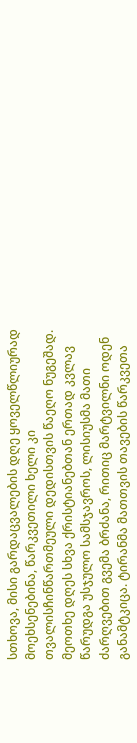სთხოვა, მისი გარდაცვალების დღე ყოველწლიურად მოეხსენებინა, წარკვეთილი ხელი კი თვალისჩინწართმეული დედისთვის წაეღო ნუგეშად.
მეოთხე დღეს სხვა ქრისტიანებთან ერთად კვლავ წარუდგა უსჯულო სამსჯავროს, ლისიუსმა მათი ძარღვებით გვემა ბრძანა, რითიც მარტვილნი ოდენ განამტკიცა. ტირანმა მათთვის თავების წარკვეთა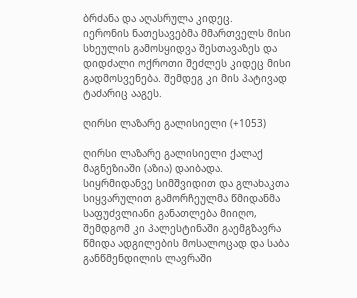ბრძანა და აღასრულა კიდეც.
იერონის ნათესავებმა მმართველს მისი სხეულის გამოსყიდვა შესთავაზეს და დიდძალი ოქროთი შეძლეს კიდეც მისი გადმოსვენება. შემდეგ კი მის პატივად ტაძარიც ააგეს.

ღირსი ლაზარე გალისიელი (+1053)

ღირსი ლაზარე გალისიელი ქალაქ მაგნეზიაში (აზია) დაიბადა. სიყრმიდანვე სიმშვიდით და გლახაკთა სიყვარულით გამორჩეულმა წმიდანმა საფუძვლიანი განათლება მიიღო, შემდგომ კი პალესტინაში გაემგზავრა წმიდა ადგილების მოსალოცად და საბა განწმენდილის ლავრაში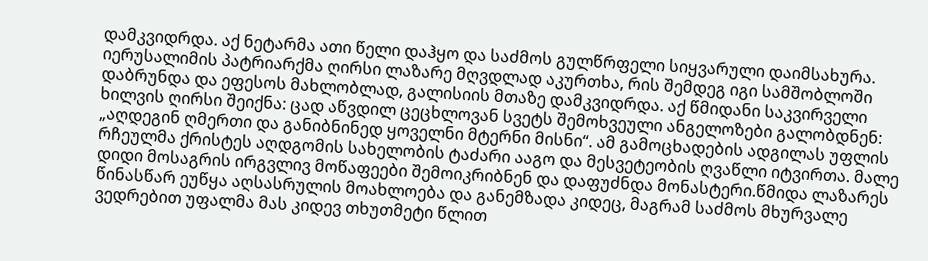დამკვიდრდა. აქ ნეტარმა ათი წელი დაჰყო და საძმოს გულწრფელი სიყვარული დაიმსახურა. იერუსალიმის პატრიარქმა ღირსი ლაზარე მღვდლად აკურთხა, რის შემდეგ იგი სამშობლოში დაბრუნდა და ეფესოს მახლობლად, გალისიის მთაზე დამკვიდრდა. აქ წმიდანი საკვირველი ხილვის ღირსი შეიქნა: ცად აწვდილ ცეცხლოვან სვეტს შემოხვეული ანგელოზები გალობდნენ: „აღდეგინ ღმერთი და განიბნინედ ყოველნი მტერნი მისნი“. ამ გამოცხადების ადგილას უფლის რჩეულმა ქრისტეს აღდგომის სახელობის ტაძარი ააგო და მესვეტეობის ღვაწლი იტვირთა. მალე დიდი მოსაგრის ირგვლივ მოწაფეები შემოიკრიბნენ და დაფუძნდა მონასტერი.წმიდა ლაზარეს წინასწარ ეუწყა აღსასრულის მოახლოება და განემზადა კიდეც, მაგრამ საძმოს მხურვალე ვედრებით უფალმა მას კიდევ თხუთმეტი წლით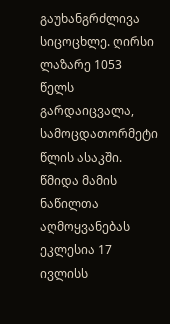გაუხანგრძლივა სიცოცხლე. ღირსი ლაზარე 1053 წელს გარდაიცვალა, სამოცდათორმეტი წლის ასაკში. წმიდა მამის ნაწილთა აღმოყვანებას ეკლესია 17 ივლისს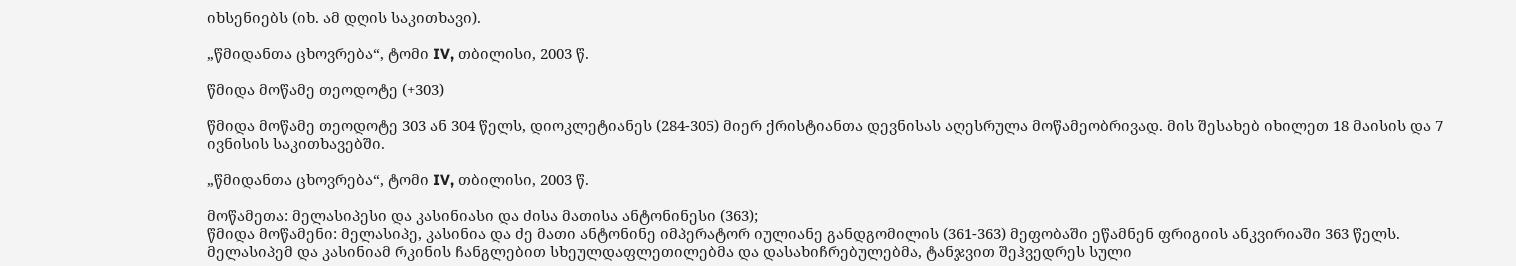იხსენიებს (იხ. ამ დღის საკითხავი).

„წმიდანთა ცხოვრება“, ტომი IV, თბილისი, 2003 წ.

წმიდა მოწამე თეოდოტე (+303)

წმიდა მოწამე თეოდოტე 303 ან 304 წელს, დიოკლეტიანეს (284-305) მიერ ქრისტიანთა დევნისას აღესრულა მოწამეობრივად. მის შესახებ იხილეთ 18 მაისის და 7 ივნისის საკითხავებში.

„წმიდანთა ცხოვრება“, ტომი IV, თბილისი, 2003 წ.

მოწამეთა: მელასიპესი და კასინიასი და ძისა მათისა ანტონინესი (363);
წმიდა მოწამენი: მელასიპე, კასინია და ძე მათი ანტონინე იმპერატორ იულიანე განდგომილის (361-363) მეფობაში ეწამნენ ფრიგიის ანკვირიაში 363 წელს. მელასიპემ და კასინიამ რკინის ჩანგლებით სხეულდაფლეთილებმა და დასახიჩრებულებმა, ტანჯვით შეჰვედრეს სული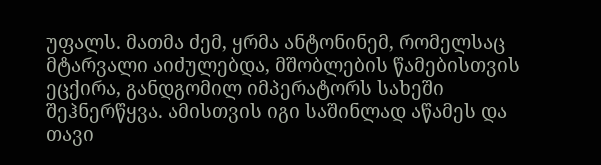უფალს. მათმა ძემ, ყრმა ანტონინემ, რომელსაც მტარვალი აიძულებდა, მშობლების წამებისთვის ეცქირა, განდგომილ იმპერატორს სახეში შეჰნერწყვა. ამისთვის იგი საშინლად აწამეს და თავი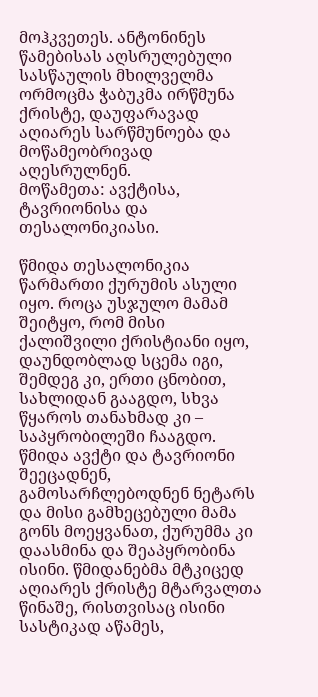მოჰკვეთეს. ანტონინეს წამებისას აღსრულებული სასწაულის მხილველმა ორმოცმა ჭაბუკმა ირწმუნა ქრისტე, დაუფარავად აღიარეს სარწმუნოება და მოწამეობრივად აღესრულნენ.
მოწამეთა: ავქტისა, ტავრიონისა და თესალონიკიასი.

წმიდა თესალონიკია წარმართი ქურუმის ასული იყო. როცა უსჯულო მამამ შეიტყო, რომ მისი ქალიშვილი ქრისტიანი იყო, დაუნდობლად სცემა იგი, შემდეგ კი, ერთი ცნობით, სახლიდან გააგდო, სხვა წყაროს თანახმად კი – საპყრობილეში ჩააგდო. წმიდა ავქტი და ტავრიონი შეეცადნენ, გამოსარჩლებოდნენ ნეტარს და მისი გამხეცებული მამა გონს მოეყვანათ, ქურუმმა კი დაასმინა და შეაპყრობინა ისინი. წმიდანებმა მტკიცედ აღიარეს ქრისტე მტარვალთა წინაშე, რისთვისაც ისინი სასტიკად აწამეს,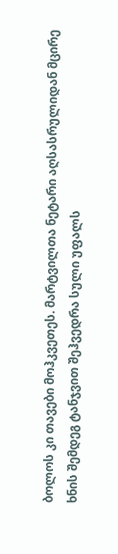ბოლოს კი თავები მოჰკვეთეს. მარტვილთა ნეტარი აღსასრულიდან მცირე ხნის შემდეგ ტანჯვით შეჰვედრა სული უფალს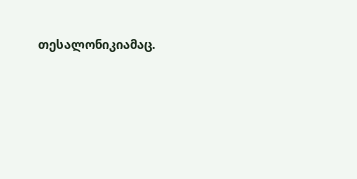თესალონიკიამაც.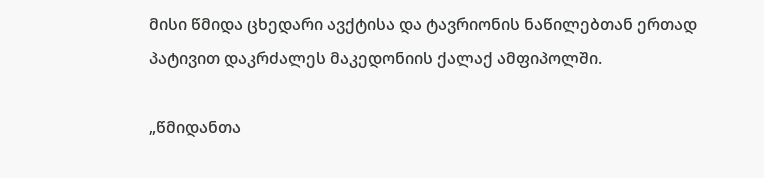მისი წმიდა ცხედარი ავქტისა და ტავრიონის ნაწილებთან ერთად პატივით დაკრძალეს მაკედონიის ქალაქ ამფიპოლში.

„წმიდანთა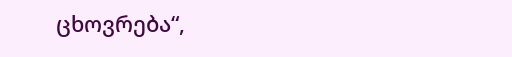ცხოვრება“,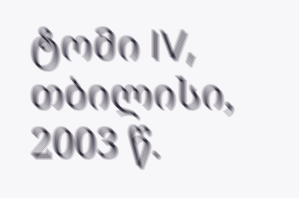ტომი IV, თბილისი, 2003 წ.